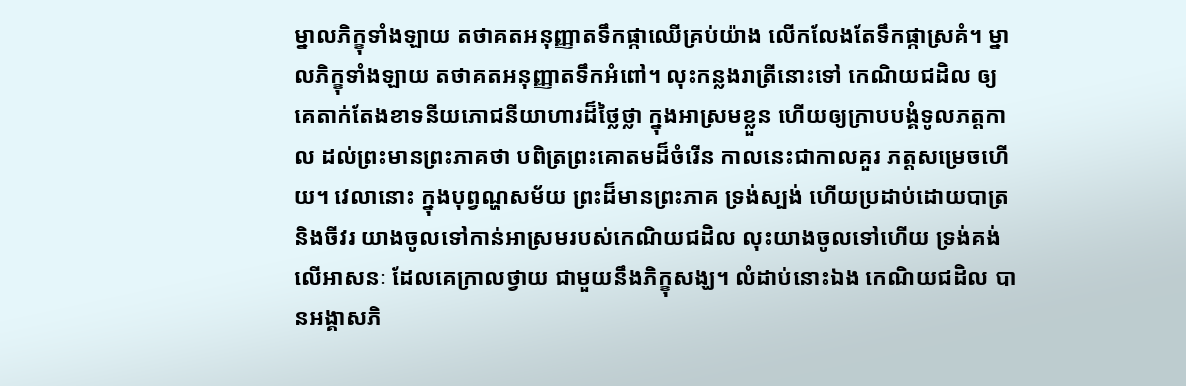ម្នាលភិក្ខុទាំងឡាយ តថាគតអនុញ្ញាតទឹកផ្កាឈើគ្រប់យ៉ាង លើកលែងតែទឹកផ្កាស្រគំ។ ម្នាលភិក្ខុទាំងឡាយ តថាគតអនុញ្ញាតទឹកអំពៅ។ លុះកន្លងរាត្រីនោះទៅ កេណិយជដិល ឲ្យគេតាក់តែងខាទនីយភោជនីយាហារដ៏ថ្លៃថ្លា ក្នុងអាស្រមខ្លួន ហើយឲ្យក្រាបបង្គំទូលភត្តកាល ដល់ព្រះមានព្រះភាគថា បពិត្រព្រះគោតមដ៏ចំរើន កាលនេះជាកាលគួរ ភត្តសម្រេចហើយ។ វេលានោះ ក្នុងបុព្វណ្ហសម័យ ព្រះដ៏មានព្រះភាគ ទ្រង់ស្បង់ ហើយប្រដាប់ដោយបាត្រ និងចីវរ យាងចូលទៅកាន់អាស្រមរបស់កេណិយជដិល លុះយាងចូលទៅហើយ ទ្រង់គង់លើអាសនៈ ដែលគេក្រាលថ្វាយ ជាមួយនឹងភិក្ខុសង្ឃ។ លំដាប់នោះឯង កេណិយជដិល បានអង្គាសភិ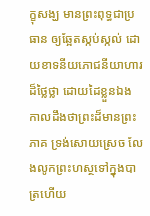ក្ខុសង្ឃ មានព្រះពុទ្ធជាប្រធាន ឲ្យឆ្អែតស្កប់ស្កល់ ដោយខាទនីយភោជនីយាហារដ៏ថ្លៃថ្លា ដោយដៃខ្លួនឯង កាលដឹងថាព្រះដ៏មានព្រះភាគ ទ្រង់សោយស្រេច លែងលូកព្រះហស្ថទៅក្នុងបាត្រហើយ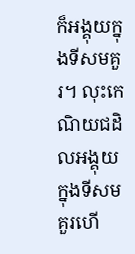ក៏អង្គុយក្នុងទីសមគួរ។ លុះកេណិយជដិលអង្គុយក្នុងទីសមគួរហើ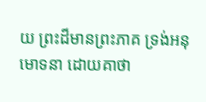យ ព្រះដ៏មានព្រះភាគ ទ្រង់អនុមោទនា ដោយគាថា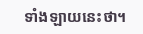ទាំងឡាយនេះថា។